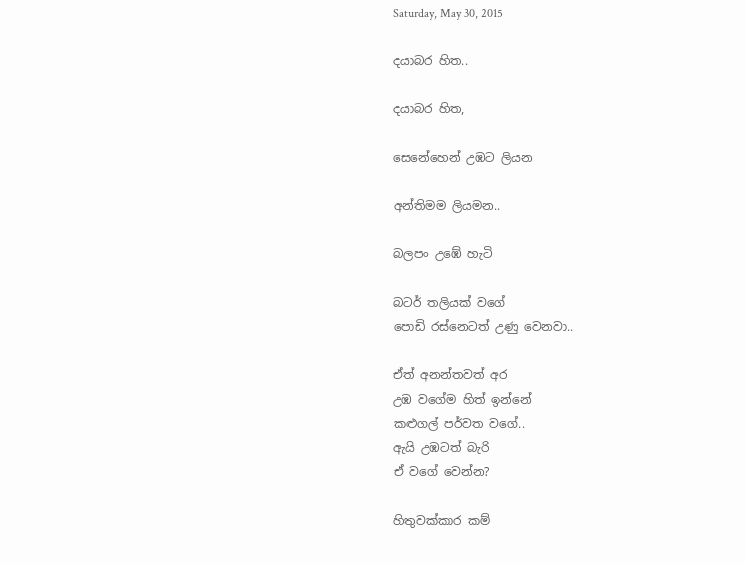Saturday, May 30, 2015

දයාබර හිත..

දයාබර හිත,

සෙනේහෙන් උඹට ලියන

අන්තිමම ලියමන..

බලපං උඹේ හැටි

බටර් තලියක් වගේ
පොඩි රස්නෙටත් උණු වෙනවා..

ඒත් අනන්තවත් අර
උඹ වගේම හිත් ඉන්නේ
කළුගල් පර්වත වගේ..
ඇයි උඹටත් බැරි
ඒ වගේ වෙන්න?

හිතුවක්කාර කම්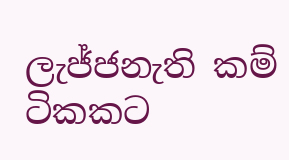ලැජ්ජනැති කම්
ටිකකට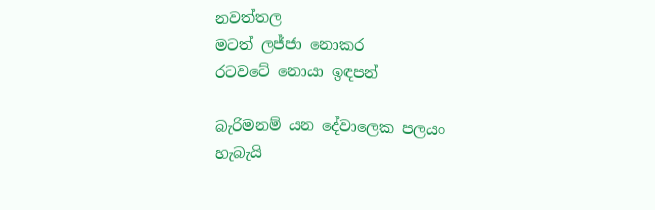නවත්තල
මටත් ලජ්ජා නොකර
රටවටේ නොයා ඉඳපන්

බැරිමනම් යන දේවාලෙක පලයං
හැබැයි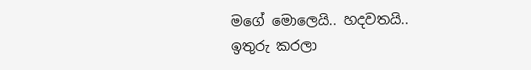මගේ මොලෙයි.. හදවතයි..
ඉතුරු කරලා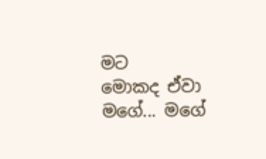මට
මොකද ඒවා මගේ... මගේ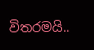විතරමයි..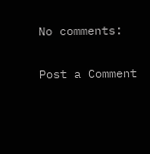No comments:

Post a Comment